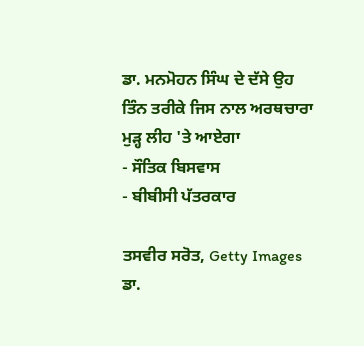ਡਾ. ਮਨਮੋਹਨ ਸਿੰਘ ਦੇ ਦੱਸੇ ਉਹ ਤਿੰਨ ਤਰੀਕੇ ਜਿਸ ਨਾਲ ਅਰਥਚਾਰਾ ਮੁੜ੍ਹ ਲੀਹ 'ਤੇ ਆਏਗਾ
- ਸੌਤਿਕ ਬਿਸਵਾਸ
- ਬੀਬੀਸੀ ਪੱਤਰਕਾਰ

ਤਸਵੀਰ ਸਰੋਤ, Getty Images
ਡਾ.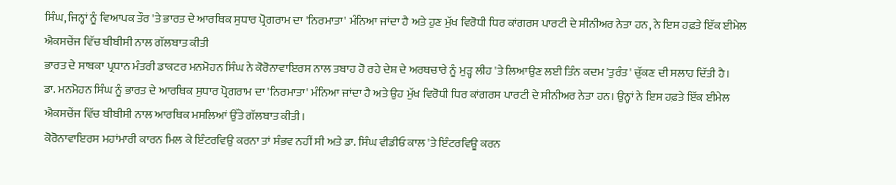ਸਿੰਘ, ਜਿਨ੍ਹਾਂ ਨੂੰ ਵਿਆਪਕ ਤੌਰ 'ਤੇ ਭਾਰਤ ਦੇ ਆਰਥਿਕ ਸੁਧਾਰ ਪ੍ਰੋਗਰਾਮ ਦਾ 'ਨਿਰਮਾਤਾ' ਮੰਨਿਆ ਜਾਂਦਾ ਹੈ ਅਤੇ ਹੁਣ ਮੁੱਖ ਵਿਰੋਧੀ ਧਿਰ ਕਾਂਗਰਸ ਪਾਰਟੀ ਦੇ ਸੀਨੀਅਰ ਨੇਤਾ ਹਨ, ਨੇ ਇਸ ਹਫ਼ਤੇ ਇੱਕ ਈਮੇਲ ਐਕਸਚੇਂਜ ਵਿੱਚ ਬੀਬੀਸੀ ਨਾਲ ਗੱਲਬਾਤ ਕੀਤੀ
ਭਾਰਤ ਦੇ ਸਾਬਕਾ ਪ੍ਰਧਾਨ ਮੰਤਰੀ ਡਾਕਟਰ ਮਨਮੋਹਨ ਸਿੰਘ ਨੇ ਕੋਰੋਨਾਵਾਇਰਸ ਨਾਲ ਤਬਾਹ ਹੋ ਰਹੇ ਦੇਸ਼ ਦੇ ਅਰਥਚਾਰੇ ਨੂੰ ਮੁੜ੍ਹ ਲੀਹ 'ਤੇ ਲਿਆਉਣ ਲਈ ਤਿੰਨ ਕਦਮ 'ਤੁਰੰਤ' ਚੁੱਕਣ ਦੀ ਸਲਾਹ ਦਿੱਤੀ ਹੈ।
ਡਾ. ਮਨਮੋਹਨ ਸਿੰਘ ਨੂੰ ਭਾਰਤ ਦੇ ਆਰਥਿਕ ਸੁਧਾਰ ਪ੍ਰੋਗਰਾਮ ਦਾ 'ਨਿਰਮਾਤਾ' ਮੰਨਿਆ ਜਾਂਦਾ ਹੈ ਅਤੇ ਉਹ ਮੁੱਖ ਵਿਰੋਧੀ ਧਿਰ ਕਾਂਗਰਸ ਪਾਰਟੀ ਦੇ ਸੀਨੀਅਰ ਨੇਤਾ ਹਨ। ਉਨ੍ਹਾਂ ਨੇ ਇਸ ਹਫ਼ਤੇ ਇੱਕ ਈਮੇਲ ਐਕਸਚੇਂਜ ਵਿੱਚ ਬੀਬੀਸੀ ਨਾਲ ਆਰਥਿਕ ਮਸਲਿਆਂ ਉੱਤੇ ਗੱਲਬਾਤ ਕੀਤੀ।
ਕੋਰੋਨਾਵਾਇਰਸ ਮਹਾਂਮਾਰੀ ਕਾਰਨ ਮਿਲ ਕੇ ਇੰਟਰਵਿਉ ਕਰਨਾ ਤਾਂ ਸੰਭਵ ਨਹੀਂ ਸੀ ਅਤੇ ਡਾ. ਸਿੰਘ ਵੀਡੀਓ ਕਾਲ 'ਤੇ ਇੰਟਰਵਿਊ ਕਰਨ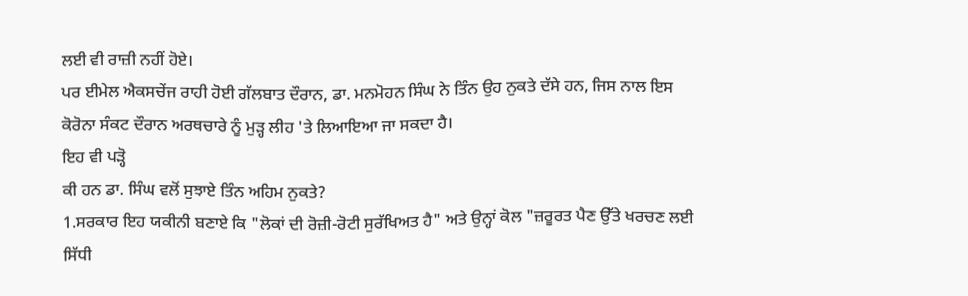ਲਈ ਵੀ ਰਾਜ਼ੀ ਨਹੀਂ ਹੋਏ।
ਪਰ ਈਮੇਲ ਐਕਸਚੇਂਜ ਰਾਹੀ ਹੋਈ ਗੱਲਬਾਤ ਦੌਰਾਨ, ਡਾ. ਮਨਮੋਹਨ ਸਿੰਘ ਨੇ ਤਿੰਨ ਉਹ ਨੁਕਤੇ ਦੱਸੇ ਹਨ, ਜਿਸ ਨਾਲ ਇਸ ਕੋਰੋਨਾ ਸੰਕਟ ਦੌਰਾਨ ਅਰਥਚਾਰੇ ਨੂੰ ਮੁੜ੍ਹ ਲੀਹ 'ਤੇ ਲਿਆਇਆ ਜਾ ਸਕਦਾ ਹੈ।
ਇਹ ਵੀ ਪੜ੍ਹੋ
ਕੀ ਹਨ ਡਾ. ਸਿੰਘ ਵਲੋਂ ਸੁਝਾਏ ਤਿੰਨ ਅਹਿਮ ਨੁਕਤੇ?
1.ਸਰਕਾਰ ਇਹ ਯਕੀਨੀ ਬਣਾਏ ਕਿ "ਲੋਕਾਂ ਦੀ ਰੋਜ਼ੀ-ਰੋਟੀ ਸੁਰੱਖਿਅਤ ਹੈ" ਅਤੇ ਉਨ੍ਹਾਂ ਕੋਲ "ਜ਼ਰੂਰਤ ਪੈਣ ਉੱਤੇ ਖਰਚਣ ਲਈ ਸਿੱਧੀ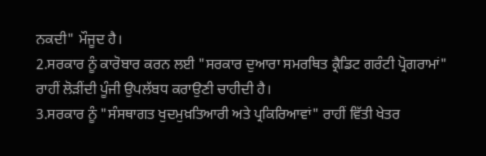ਨਕਦੀ" ਮੌਜੂਦ ਹੈ।
2.ਸਰਕਾਰ ਨੂੰ ਕਾਰੋਬਾਰ ਕਰਨ ਲਈ "ਸਰਕਾਰ ਦੁਆਰਾ ਸਮਰਥਿਤ ਕ੍ਰੈਡਿਟ ਗਰੰਟੀ ਪ੍ਰੋਗਰਾਮਾਂ" ਰਾਹੀਂ ਲੋੜੀਂਦੀ ਪੂੰਜੀ ਉਪਲੱਬਧ ਕਰਾਉਣੀ ਚਾਹੀਦੀ ਹੈ।
3.ਸਰਕਾਰ ਨੂੰ "ਸੰਸਥਾਗਤ ਖੁਦਮੁਖ਼ਤਿਆਰੀ ਅਤੇ ਪ੍ਰਕਿਰਿਆਵਾਂ" ਰਾਹੀਂ ਵਿੱਤੀ ਖੇਤਰ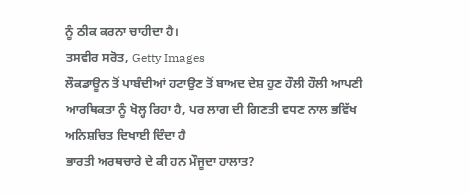ਨੂੰ ਠੀਕ ਕਰਨਾ ਚਾਹੀਦਾ ਹੈ।
ਤਸਵੀਰ ਸਰੋਤ, Getty Images
ਲੌਕਡਾਊਨ ਤੋਂ ਪਾਬੰਦੀਆਂ ਹਟਾਉਣ ਤੋਂ ਬਾਅਦ ਦੇਸ਼ ਹੁਣ ਹੌਲੀ ਹੌਲੀ ਆਪਣੀ ਆਰਥਿਕਤਾ ਨੂੰ ਖੋਲ੍ਹ ਰਿਹਾ ਹੈ, ਪਰ ਲਾਗ ਦੀ ਗਿਣਤੀ ਵਧਣ ਨਾਲ ਭਵਿੱਖ ਅਨਿਸ਼ਚਿਤ ਦਿਖਾਈ ਦਿੰਦਾ ਹੈ
ਭਾਰਤੀ ਅਰਥਚਾਰੇ ਦੇ ਕੀ ਹਨ ਮੌਜੂਦਾ ਹਾਲਾਤ?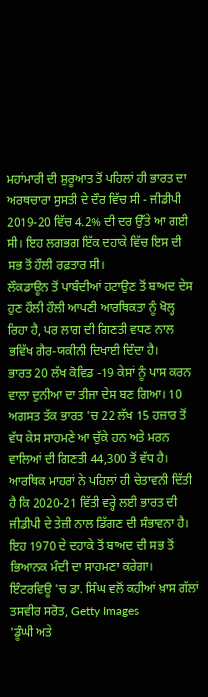ਮਹਾਂਮਾਰੀ ਦੀ ਸ਼ੁਰੂਆਤ ਤੋਂ ਪਹਿਲਾਂ ਹੀ ਭਾਰਤ ਦਾ ਅਰਥਚਾਰਾ ਸੁਸਤੀ ਦੇ ਦੌਰ ਵਿੱਚ ਸੀ - ਜੀਡੀਪੀ 2019-20 ਵਿੱਚ 4.2% ਦੀ ਦਰ ਉੱਤੇ ਆ ਗਈ ਸੀ। ਇਹ ਲਗਭਗ ਇੱਕ ਦਹਾਕੇ ਵਿੱਚ ਇਸ ਦੀ ਸਭ ਤੋਂ ਹੌਲੀ ਰਫ਼ਤਾਰ ਸੀ।
ਲੌਕਡਾਊਨ ਤੋਂ ਪਾਬੰਦੀਆਂ ਹਟਾਉਣ ਤੋਂ ਬਾਅਦ ਦੇਸ ਹੁਣ ਹੌਲੀ ਹੌਲੀ ਆਪਣੀ ਆਰਥਿਕਤਾ ਨੂੰ ਖੋਲ੍ਹ ਰਿਹਾ ਹੈ, ਪਰ ਲਾਗ ਦੀ ਗਿਣਤੀ ਵਧਣ ਨਾਲ ਭਵਿੱਖ ਗੈਰ-ਯਕੀਨੀ ਦਿਖਾਈ ਦਿੰਦਾ ਹੈ।
ਭਾਰਤ 20 ਲੱਖ ਕੋਵਿਡ -19 ਕੇਸਾਂ ਨੂੰ ਪਾਸ ਕਰਨ ਵਾਲਾ ਦੁਨੀਆ ਦਾ ਤੀਜਾ ਦੇਸ ਬਣ ਗਿਆ। 10 ਅਗਸਤ ਤੱਕ ਭਾਰਤ 'ਚ 22 ਲੱਖ 15 ਹਜ਼ਾਰ ਤੋਂ ਵੱਧ ਕੇਸ ਸਾਹਮਣੇ ਆ ਚੁੱਕੇ ਹਨ ਅਤੇ ਮਰਨ ਵਾਲਿਆਂ ਦੀ ਗਿਣਤੀ 44,300 ਤੋਂ ਵੱਧ ਹੈ।
ਆਰਥਿਕ ਮਾਹਰਾਂ ਨੇ ਪਹਿਲਾਂ ਹੀ ਚੇਤਾਵਨੀ ਦਿੱਤੀ ਹੈ ਕਿ 2020-21 ਵਿੱਤੀ ਵਰ੍ਹੇ ਲਈ ਭਾਰਤ ਦੀ ਜੀਡੀਪੀ ਦੇ ਤੇਜ਼ੀ ਨਾਲ ਡਿੱਗਣ ਦੀ ਸੰਭਾਵਨਾ ਹੈ। ਇਹ 1970 ਦੇ ਦਹਾਕੇ ਤੋਂ ਬਾਅਦ ਦੀ ਸਭ ਤੋਂ ਭਿਆਨਕ ਮੰਦੀ ਦਾ ਸਾਹਮਣਾ ਕਰੇਗਾ।
ਇੰਟਰਵਿਊ 'ਚ ਡਾ. ਸਿੰਘ ਵਲੋਂ ਕਹੀਆਂ ਖ਼ਾਸ ਗੱਲਾਂ
ਤਸਵੀਰ ਸਰੋਤ, Getty Images
'ਡੂੰਘੀ ਅਤੇ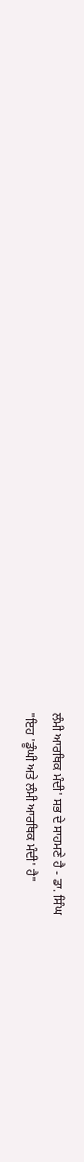ਲੰਮੀ ਆਰਥਿਕ ਮੰਦੀ' ਸਭ ਦੇ ਸਾਹਮਣੇ ਹੈ - ਡਾ. ਸਿੰਘ
"ਇਹ 'ਡੂੰਘੀ ਅਤੇ ਲੰਮੀ ਆਰਥਿਕ ਮੰਦੀ' ਹੈ"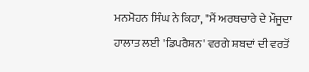ਮਨਮੋਹਨ ਸਿੰਘ ਨੇ ਕਿਹਾ, "ਮੈਂ ਅਰਥਚਾਰੇ ਦੇ ਮੌਜੂਦਾ ਹਾਲਾਤ ਲਈ 'ਡਿਪਰੈਸ਼ਨ' ਵਰਗੇ ਸ਼ਬਦਾਂ ਦੀ ਵਰਤੋਂ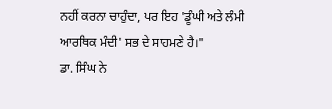ਨਹੀਂ ਕਰਨਾ ਚਾਹੁੰਦਾ, ਪਰ ਇਹ 'ਡੂੰਘੀ ਅਤੇ ਲੰਮੀ ਆਰਥਿਕ ਮੰਦੀ' ਸਭ ਦੇ ਸਾਹਮਣੇ ਹੈ।"
ਡਾ. ਸਿੰਘ ਨੇ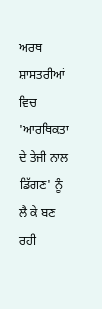ਅਰਥ ਸ਼ਾਸਤਰੀਆਂ ਵਿਚ 'ਆਰਥਿਕਤਾ ਦੇ ਤੇਜੀ ਨਾਲ ਡਿੱਗਣ' ਨੂੰ ਲੈ ਕੇ ਬਣ ਰਹੀ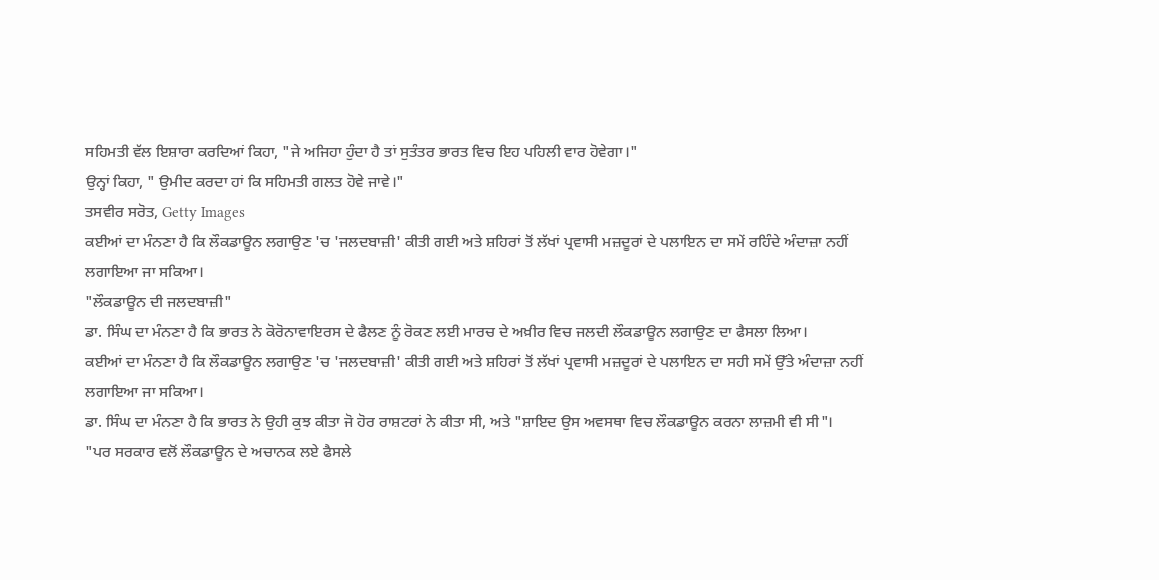ਸਹਿਮਤੀ ਵੱਲ ਇਸ਼ਾਰਾ ਕਰਦਿਆਂ ਕਿਹਾ, "ਜੇ ਅਜਿਹਾ ਹੁੰਦਾ ਹੈ ਤਾਂ ਸੁਤੰਤਰ ਭਾਰਤ ਵਿਚ ਇਹ ਪਹਿਲੀ ਵਾਰ ਹੋਵੇਗਾ।"
ਉਨ੍ਹਾਂ ਕਿਹਾ, " ਉਮੀਦ ਕਰਦਾ ਹਾਂ ਕਿ ਸਹਿਮਤੀ ਗਲਤ ਹੋਵੇ ਜਾਵੇ।"
ਤਸਵੀਰ ਸਰੋਤ, Getty Images
ਕਈਆਂ ਦਾ ਮੰਨਣਾ ਹੈ ਕਿ ਲੌਕਡਾਊਨ ਲਗਾਉਣ 'ਚ 'ਜਲਦਬਾਜ਼ੀ' ਕੀਤੀ ਗਈ ਅਤੇ ਸ਼ਹਿਰਾਂ ਤੋਂ ਲੱਖਾਂ ਪ੍ਰਵਾਸੀ ਮਜ਼ਦੂਰਾਂ ਦੇ ਪਲਾਇਨ ਦਾ ਸਮੇਂ ਰਹਿੰਦੇ ਅੰਦਾਜ਼ਾ ਨਹੀਂ ਲਗਾਇਆ ਜਾ ਸਕਿਆ।
"ਲੌਕਡਾਊਨ ਦੀ ਜਲਦਬਾਜ਼ੀ"
ਡਾ. ਸਿੰਘ ਦਾ ਮੰਨਣਾ ਹੈ ਕਿ ਭਾਰਤ ਨੇ ਕੋਰੋਨਾਵਾਇਰਸ ਦੇ ਫੈਲਣ ਨੂੰ ਰੋਕਣ ਲਈ ਮਾਰਚ ਦੇ ਅਖ਼ੀਰ ਵਿਚ ਜਲਦੀ ਲੌਕਡਾਊਨ ਲਗਾਉਣ ਦਾ ਫੈਸਲਾ ਲਿਆ।
ਕਈਆਂ ਦਾ ਮੰਨਣਾ ਹੈ ਕਿ ਲੌਕਡਾਊਨ ਲਗਾਉਣ 'ਚ 'ਜਲਦਬਾਜ਼ੀ' ਕੀਤੀ ਗਈ ਅਤੇ ਸ਼ਹਿਰਾਂ ਤੋਂ ਲੱਖਾਂ ਪ੍ਰਵਾਸੀ ਮਜ਼ਦੂਰਾਂ ਦੇ ਪਲਾਇਨ ਦਾ ਸਹੀ ਸਮੇਂ ਉੱਤੇ ਅੰਦਾਜ਼ਾ ਨਹੀਂ ਲਗਾਇਆ ਜਾ ਸਕਿਆ।
ਡਾ. ਸਿੰਘ ਦਾ ਮੰਨਣਾ ਹੈ ਕਿ ਭਾਰਤ ਨੇ ਉਹੀ ਕੁਝ ਕੀਤਾ ਜੋ ਹੋਰ ਰਾਸ਼ਟਰਾਂ ਨੇ ਕੀਤਾ ਸੀ, ਅਤੇ "ਸ਼ਾਇਦ ਉਸ ਅਵਸਥਾ ਵਿਚ ਲੌਕਡਾਊਨ ਕਰਨਾ ਲਾਜ਼ਮੀ ਵੀ ਸੀ"।
"ਪਰ ਸਰਕਾਰ ਵਲੋਂ ਲੌਕਡਾਊਨ ਦੇ ਅਚਾਨਕ ਲਏ ਫੈਸਲੇ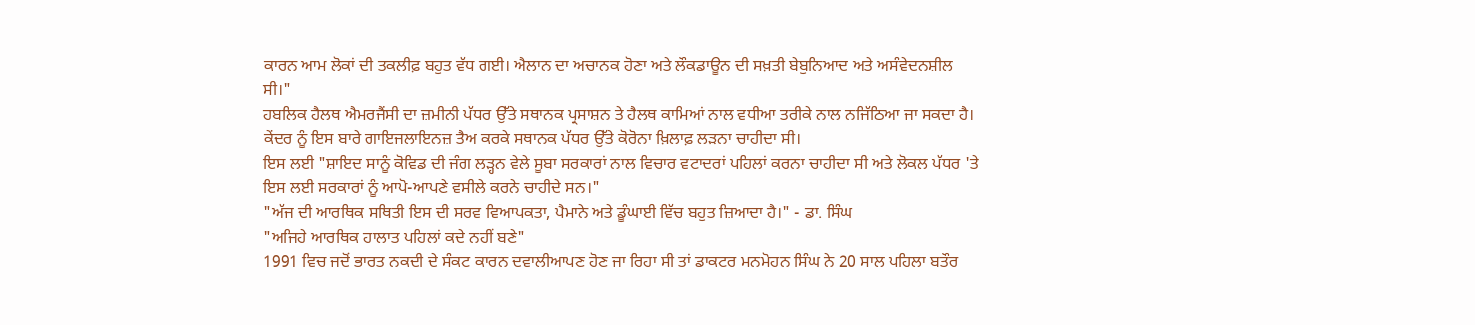ਕਾਰਨ ਆਮ ਲੋਕਾਂ ਦੀ ਤਕਲੀਫ਼ ਬਹੁਤ ਵੱਧ ਗਈ। ਐਲਾਨ ਦਾ ਅਚਾਨਕ ਹੋਣਾ ਅਤੇ ਲੌਕਡਾਊਨ ਦੀ ਸਖ਼ਤੀ ਬੇਬੁਨਿਆਦ ਅਤੇ ਅਸੰਵੇਦਨਸ਼ੀਲ ਸੀ।"
ਹਬਲਿਕ ਹੈਲਥ ਐਮਰਜੈਂਸੀ ਦਾ ਜ਼ਮੀਨੀ ਪੱਧਰ ਉੱਤੇ ਸਥਾਨਕ ਪ੍ਰਸਾਸ਼ਨ ਤੇ ਹੈਲਥ ਕਾਮਿਆਂ ਨਾਲ ਵਧੀਆ ਤਰੀਕੇ ਨਾਲ ਨਜਿੱਠਿਆ ਜਾ ਸਕਦਾ ਹੈ। ਕੇਂਦਰ ਨੂੰ ਇਸ ਬਾਰੇ ਗਾਇਜਲਾਇਨਜ਼ ਤੈਅ ਕਰਕੇ ਸਥਾਨਕ ਪੱਧਰ ਉੱਤੇ ਕੋਰੋਨਾ ਖ਼ਿਲਾਫ਼ ਲੜਨਾ ਚਾਹੀਦਾ ਸੀ।
ਇਸ ਲਈ "ਸ਼ਾਇਦ ਸਾਨੂੰ ਕੋਵਿਡ ਦੀ ਜੰਗ ਲੜ੍ਹਨ ਵੇਲੇ ਸੂਬਾ ਸਰਕਾਰਾਂ ਨਾਲ ਵਿਚਾਰ ਵਟਾਦਰਾਂ ਪਹਿਲਾਂ ਕਰਨਾ ਚਾਹੀਦਾ ਸੀ ਅਤੇ ਲੋਕਲ ਪੱਧਰ 'ਤੇ ਇਸ ਲਈ ਸਰਕਾਰਾਂ ਨੂੰ ਆਪੋ-ਆਪਣੇ ਵਸੀਲੇ ਕਰਨੇ ਚਾਹੀਦੇ ਸਨ।"
"ਅੱਜ ਦੀ ਆਰਥਿਕ ਸਥਿਤੀ ਇਸ ਦੀ ਸਰਵ ਵਿਆਪਕਤਾ, ਪੈਮਾਨੇ ਅਤੇ ਡੂੰਘਾਈ ਵਿੱਚ ਬਹੁਤ ਜ਼ਿਆਦਾ ਹੈ।" - ਡਾ. ਸਿੰਘ
"ਅਜਿਹੇ ਆਰਥਿਕ ਹਾਲਾਤ ਪਹਿਲਾਂ ਕਦੇ ਨਹੀਂ ਬਣੇ"
1991 ਵਿਚ ਜਦੋਂ ਭਾਰਤ ਨਕਦੀ ਦੇ ਸੰਕਟ ਕਾਰਨ ਦਵਾਲੀਆਪਣ ਹੋਣ ਜਾ ਰਿਹਾ ਸੀ ਤਾਂ ਡਾਕਟਰ ਮਨਮੋਹਨ ਸਿੰਘ ਨੇ 20 ਸਾਲ ਪਹਿਲਾ ਬਤੌਰ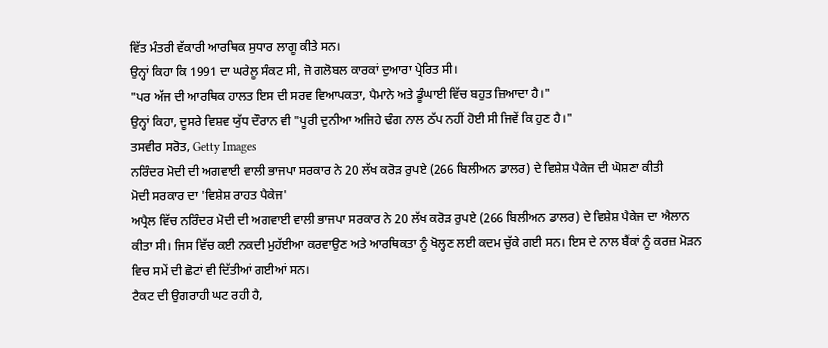ਵਿੱਤ ਮੰਤਰੀ ਵੱਕਾਰੀ ਆਰਥਿਕ ਸੁਧਾਰ ਲਾਗੂ ਕੀਤੇ ਸਨ।
ਉਨ੍ਹਾਂ ਕਿਹਾ ਕਿ 1991 ਦਾ ਘਰੇਲੂ ਸੰਕਟ ਸੀ, ਜੋ ਗਲੋਬਲ ਕਾਰਕਾਂ ਦੁਆਰਾ ਪ੍ਰੇਰਿਤ ਸੀ।
"ਪਰ ਅੱਜ ਦੀ ਆਰਥਿਕ ਹਾਲਤ ਇਸ ਦੀ ਸਰਵ ਵਿਆਪਕਤਾ, ਪੈਮਾਨੇ ਅਤੇ ਡੂੰਘਾਈ ਵਿੱਚ ਬਹੁਤ ਜ਼ਿਆਦਾ ਹੈ।"
ਉਨ੍ਹਾਂ ਕਿਹਾ, ਦੂਸਰੇ ਵਿਸ਼ਵ ਯੁੱਧ ਦੌਰਾਨ ਵੀ "ਪੂਰੀ ਦੁਨੀਆ ਅਜਿਹੇ ਢੰਗ ਨਾਲ ਠੱਪ ਨਹੀਂ ਹੋਈ ਸੀ ਜਿਵੇਂ ਕਿ ਹੁਣ ਹੈ।"
ਤਸਵੀਰ ਸਰੋਤ, Getty Images
ਨਰਿੰਦਰ ਮੋਦੀ ਦੀ ਅਗਵਾਈ ਵਾਲੀ ਭਾਜਪਾ ਸਰਕਾਰ ਨੇ 20 ਲੱਖ ਕਰੋੜ ਰੁਪਏ (266 ਬਿਲੀਅਨ ਡਾਲਰ) ਦੇ ਵਿਸ਼ੇਸ਼ ਪੈਕੇਜ ਦੀ ਘੋਸ਼ਣਾ ਕੀਤੀ
ਮੋਦੀ ਸਰਕਾਰ ਦਾ 'ਵਿਸ਼ੇਸ਼ ਰਾਹਤ ਪੈਕੇਜ'
ਅਪ੍ਰੈਲ ਵਿੱਚ ਨਰਿੰਦਰ ਮੋਦੀ ਦੀ ਅਗਵਾਈ ਵਾਲੀ ਭਾਜਪਾ ਸਰਕਾਰ ਨੇ 20 ਲੱਖ ਕਰੋੜ ਰੁਪਏ (266 ਬਿਲੀਅਨ ਡਾਲਰ) ਦੇ ਵਿਸ਼ੇਸ਼ ਪੈਕੇਜ ਦਾ ਐਲਾਨ ਕੀਤਾ ਸੀ। ਜਿਸ ਵਿੱਚ ਕਈ ਨਕਦੀ ਮੁਹੱਈਆ ਕਰਵਾਉਣ ਅਤੇ ਆਰਥਿਕਤਾ ਨੂੰ ਖੋਲ੍ਹਣ ਲਈ ਕਦਮ ਚੁੱਕੇ ਗਈ ਸਨ। ਇਸ ਦੇ ਨਾਲ ਬੈਂਕਾਂ ਨੂੰ ਕਰਜ਼ ਮੋੜਨ ਵਿਚ ਸਮੇਂ ਦੀ ਛੋਟਾਂ ਵੀ ਦਿੱਤੀਆਂ ਗਈਆਂ ਸਨ।
ਟੈਕਟ ਦੀ ਉਗਰਾਹੀ ਘਟ ਰਹੀ ਹੈ,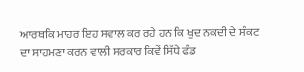ਆਰਥਕਿ ਮਾਹਰ ਇਹ ਸਵਾਲ ਕਰ ਰਹੇ ਹਨ ਕਿ ਖੁਦ ਨਕਦੀ ਦੇ ਸੰਕਟ ਦਾ ਸਾਹਮਣਾ ਕਰਨ ਵਾਲੀ ਸਰਕਾਰ ਕਿਵੇਂ ਸਿੱਧੇ ਫੰਡ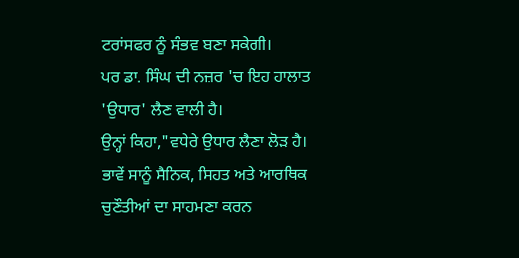ਟਰਾਂਸਫਰ ਨੂੰ ਸੰਭਵ ਬਣਾ ਸਕੇਗੀ।
ਪਰ ਡਾ. ਸਿੰਘ ਦੀ ਨਜ਼ਰ 'ਚ ਇਹ ਹਾਲਾਤ 'ਉਧਾਰ' ਲੈਣ ਵਾਲੀ ਹੈ।
ਉਨ੍ਹਾਂ ਕਿਹਾ,"ਵਧੇਰੇ ਉਧਾਰ ਲੈਣਾ ਲੋੜ ਹੈ। ਭਾਵੇਂ ਸਾਨੂੰ ਸੈਨਿਕ, ਸਿਹਤ ਅਤੇ ਆਰਥਿਕ ਚੁਣੌਤੀਆਂ ਦਾ ਸਾਹਮਣਾ ਕਰਨ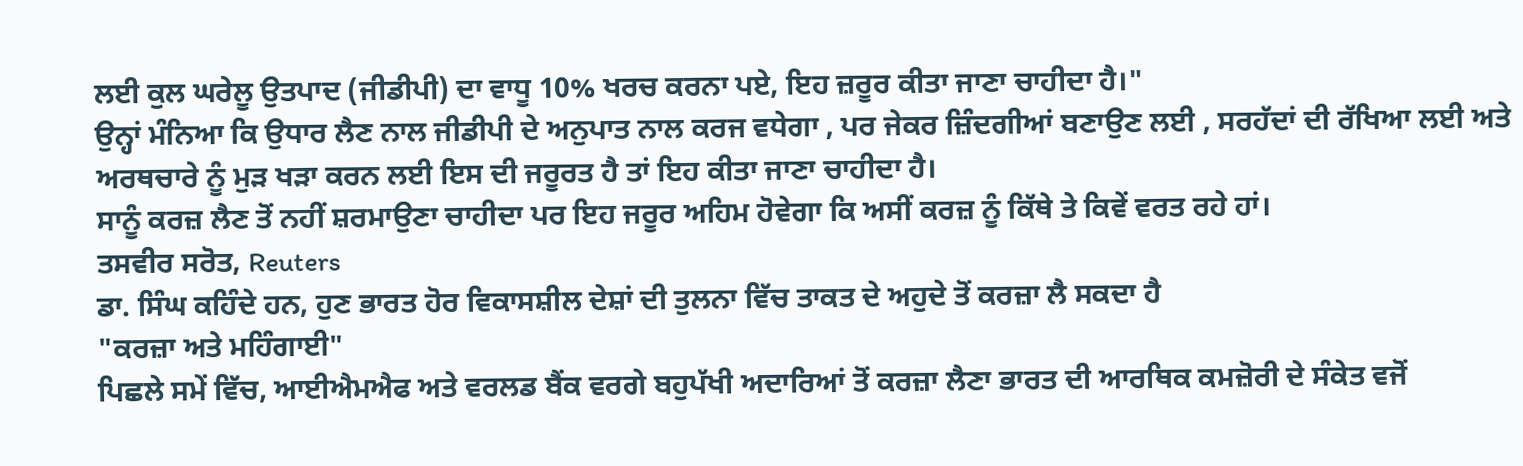ਲਈ ਕੁਲ ਘਰੇਲੂ ਉਤਪਾਦ (ਜੀਡੀਪੀ) ਦਾ ਵਾਧੂ 10% ਖਰਚ ਕਰਨਾ ਪਏ, ਇਹ ਜ਼ਰੂਰ ਕੀਤਾ ਜਾਣਾ ਚਾਹੀਦਾ ਹੈ।"
ਉਨ੍ਹਾਂ ਮੰਨਿਆ ਕਿ ਉਧਾਰ ਲੈਣ ਨਾਲ ਜੀਡੀਪੀ ਦੇ ਅਨੁਪਾਤ ਨਾਲ ਕਰਜ ਵਧੇਗਾ , ਪਰ ਜੇਕਰ ਜ਼ਿੰਦਗੀਆਂ ਬਣਾਉਣ ਲਈ , ਸਰਹੱਦਾਂ ਦੀ ਰੱਖਿਆ ਲਈ ਅਤੇ ਅਰਥਚਾਰੇ ਨੂੰ ਮੁੜ ਖੜਾ ਕਰਨ ਲਈ ਇਸ ਦੀ ਜਰੂਰਤ ਹੈ ਤਾਂ ਇਹ ਕੀਤਾ ਜਾਣਾ ਚਾਹੀਦਾ ਹੈ।
ਸਾਨੂੰ ਕਰਜ਼ ਲੈਣ ਤੋਂ ਨਹੀਂ ਸ਼ਰਮਾਉਣਾ ਚਾਹੀਦਾ ਪਰ ਇਹ ਜਰੂਰ ਅਹਿਮ ਹੋਵੇਗਾ ਕਿ ਅਸੀਂ ਕਰਜ਼ ਨੂੰ ਕਿੱਥੇ ਤੇ ਕਿਵੇਂ ਵਰਤ ਰਹੇ ਹਾਂ।
ਤਸਵੀਰ ਸਰੋਤ, Reuters
ਡਾ. ਸਿੰਘ ਕਹਿੰਦੇ ਹਨ, ਹੁਣ ਭਾਰਤ ਹੋਰ ਵਿਕਾਸਸ਼ੀਲ ਦੇਸ਼ਾਂ ਦੀ ਤੁਲਨਾ ਵਿੱਚ ਤਾਕਤ ਦੇ ਅਹੁਦੇ ਤੋਂ ਕਰਜ਼ਾ ਲੈ ਸਕਦਾ ਹੈ
"ਕਰਜ਼ਾ ਅਤੇ ਮਹਿੰਗਾਈ"
ਪਿਛਲੇ ਸਮੇਂ ਵਿੱਚ, ਆਈਐਮਐਫ ਅਤੇ ਵਰਲਡ ਬੈਂਕ ਵਰਗੇ ਬਹੁਪੱਖੀ ਅਦਾਰਿਆਂ ਤੋਂ ਕਰਜ਼ਾ ਲੈਣਾ ਭਾਰਤ ਦੀ ਆਰਥਿਕ ਕਮਜ਼ੋਰੀ ਦੇ ਸੰਕੇਤ ਵਜੋਂ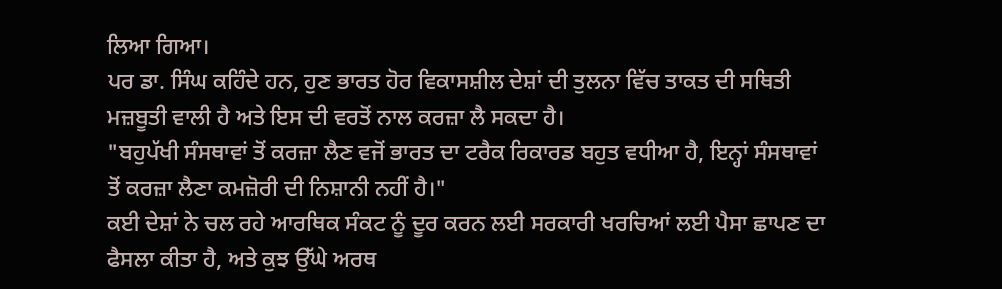ਲਿਆ ਗਿਆ।
ਪਰ ਡਾ. ਸਿੰਘ ਕਹਿੰਦੇ ਹਨ, ਹੁਣ ਭਾਰਤ ਹੋਰ ਵਿਕਾਸਸ਼ੀਲ ਦੇਸ਼ਾਂ ਦੀ ਤੁਲਨਾ ਵਿੱਚ ਤਾਕਤ ਦੀ ਸਥਿਤੀ ਮਜ਼ਬੂਤੀ ਵਾਲੀ ਹੈ ਅਤੇ ਇਸ ਦੀ ਵਰਤੋਂ ਨਾਲ ਕਰਜ਼ਾ ਲੈ ਸਕਦਾ ਹੈ।
"ਬਹੁਪੱਖੀ ਸੰਸਥਾਵਾਂ ਤੋਂ ਕਰਜ਼ਾ ਲੈਣ ਵਜੋਂ ਭਾਰਤ ਦਾ ਟਰੈਕ ਰਿਕਾਰਡ ਬਹੁਤ ਵਧੀਆ ਹੈ, ਇਨ੍ਹਾਂ ਸੰਸਥਾਵਾਂ ਤੋਂ ਕਰਜ਼ਾ ਲੈਣਾ ਕਮਜ਼ੋਰੀ ਦੀ ਨਿਸ਼ਾਨੀ ਨਹੀਂ ਹੈ।"
ਕਈ ਦੇਸ਼ਾਂ ਨੇ ਚਲ ਰਹੇ ਆਰਥਿਕ ਸੰਕਟ ਨੂੰ ਦੂਰ ਕਰਨ ਲਈ ਸਰਕਾਰੀ ਖਰਚਿਆਂ ਲਈ ਪੈਸਾ ਛਾਪਣ ਦਾ ਫੈਸਲਾ ਕੀਤਾ ਹੈ, ਅਤੇ ਕੁਝ ਉੱਘੇ ਅਰਥ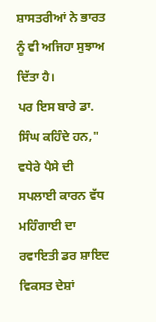ਸ਼ਾਸਤਰੀਆਂ ਨੇ ਭਾਰਤ ਨੂੰ ਵੀ ਅਜਿਹਾ ਸੁਝਾਅ ਦਿੱਤਾ ਹੈ।
ਪਰ ਇਸ ਬਾਰੇ ਡਾ. ਸਿੰਘ ਕਹਿੰਦੇ ਹਨ," ਵਧੇਰੇ ਪੈਸੇ ਦੀ ਸਪਲਾਈ ਕਾਰਨ ਵੱਧ ਮਹਿੰਗਾਈ ਦਾ ਰਵਾਇਤੀ ਡਰ ਸ਼ਾਇਦ ਵਿਕਸਤ ਦੇਸ਼ਾਂ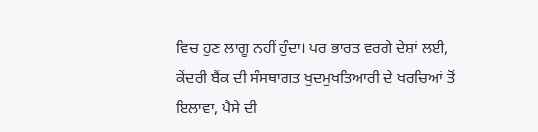ਵਿਚ ਹੁਣ ਲਾਗੂ ਨਹੀਂ ਹੁੰਦਾ। ਪਰ ਭਾਰਤ ਵਰਗੇ ਦੇਸ਼ਾਂ ਲਈ, ਕੇਂਦਰੀ ਬੈਂਕ ਦੀ ਸੰਸਥਾਗਤ ਖੁਦਮੁਖਤਿਆਰੀ ਦੇ ਖਰਚਿਆਂ ਤੋਂ ਇਲਾਵਾ, ਪੈਸੇ ਦੀ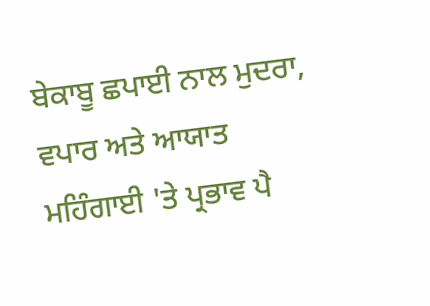ਬੇਕਾਬੂ ਛਪਾਈ ਨਾਲ ਮੁਦਰਾ, ਵਪਾਰ ਅਤੇ ਆਯਾਤ ਮਹਿੰਗਾਈ 'ਤੇ ਪ੍ਰਭਾਵ ਪੈ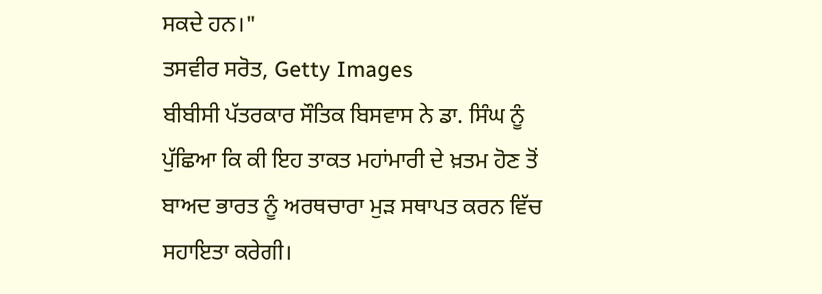ਸਕਦੇ ਹਨ।"
ਤਸਵੀਰ ਸਰੋਤ, Getty Images
ਬੀਬੀਸੀ ਪੱਤਰਕਾਰ ਸੌਤਿਕ ਬਿਸਵਾਸ ਨੇ ਡਾ. ਸਿੰਘ ਨੂੰ ਪੁੱਛਿਆ ਕਿ ਕੀ ਇਹ ਤਾਕਤ ਮਹਾਂਮਾਰੀ ਦੇ ਖ਼ਤਮ ਹੋਣ ਤੋਂ ਬਾਅਦ ਭਾਰਤ ਨੂੰ ਅਰਥਚਾਰਾ ਮੁੜ ਸਥਾਪਤ ਕਰਨ ਵਿੱਚ ਸਹਾਇਤਾ ਕਰੇਗੀ।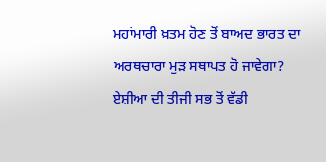ਮਹਾਂਮਾਰੀ ਖ਼ਤਮ ਹੋਣ ਤੋਂ ਬਾਅਦ ਭਾਰਤ ਦਾ ਅਰਥਚਾਰਾ ਮੁੜ ਸਥਾਪਤ ਹੋ ਜਾਵੇਗਾ?
ਏਸ਼ੀਆ ਦੀ ਤੀਜੀ ਸਭ ਤੋਂ ਵੱਡੀ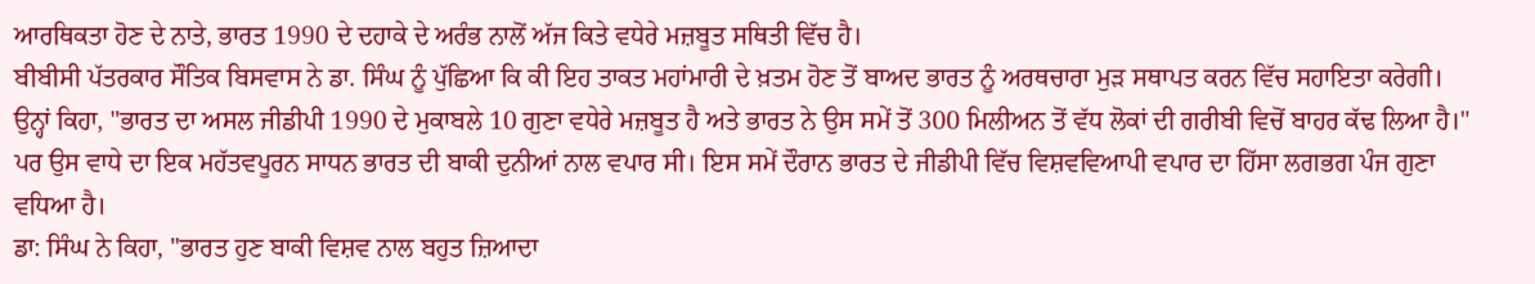ਆਰਥਿਕਤਾ ਹੋਣ ਦੇ ਨਾਤੇ, ਭਾਰਤ 1990 ਦੇ ਦਹਾਕੇ ਦੇ ਅਰੰਭ ਨਾਲੋਂ ਅੱਜ ਕਿਤੇ ਵਧੇਰੇ ਮਜ਼ਬੂਤ ਸਥਿਤੀ ਵਿੱਚ ਹੈ।
ਬੀਬੀਸੀ ਪੱਤਰਕਾਰ ਸੌਤਿਕ ਬਿਸਵਾਸ ਨੇ ਡਾ. ਸਿੰਘ ਨੂੰ ਪੁੱਛਿਆ ਕਿ ਕੀ ਇਹ ਤਾਕਤ ਮਹਾਂਮਾਰੀ ਦੇ ਖ਼ਤਮ ਹੋਣ ਤੋਂ ਬਾਅਦ ਭਾਰਤ ਨੂੰ ਅਰਥਚਾਰਾ ਮੁੜ ਸਥਾਪਤ ਕਰਨ ਵਿੱਚ ਸਹਾਇਤਾ ਕਰੇਗੀ।
ਉਨ੍ਹਾਂ ਕਿਹਾ, "ਭਾਰਤ ਦਾ ਅਸਲ ਜੀਡੀਪੀ 1990 ਦੇ ਮੁਕਾਬਲੇ 10 ਗੁਣਾ ਵਧੇਰੇ ਮਜ਼ਬੂਤ ਹੈ ਅਤੇ ਭਾਰਤ ਨੇ ਉਸ ਸਮੇਂ ਤੋਂ 300 ਮਿਲੀਅਨ ਤੋਂ ਵੱਧ ਲੋਕਾਂ ਦੀ ਗਰੀਬੀ ਵਿਚੋਂ ਬਾਹਰ ਕੱਢ ਲਿਆ ਹੈ।"
ਪਰ ਉਸ ਵਾਧੇ ਦਾ ਇਕ ਮਹੱਤਵਪੂਰਨ ਸਾਧਨ ਭਾਰਤ ਦੀ ਬਾਕੀ ਦੁਨੀਆਂ ਨਾਲ ਵਪਾਰ ਸੀ। ਇਸ ਸਮੇਂ ਦੌਰਾਨ ਭਾਰਤ ਦੇ ਜੀਡੀਪੀ ਵਿੱਚ ਵਿਸ਼ਵਵਿਆਪੀ ਵਪਾਰ ਦਾ ਹਿੱਸਾ ਲਗਭਗ ਪੰਜ ਗੁਣਾ ਵਧਿਆ ਹੈ।
ਡਾ: ਸਿੰਘ ਨੇ ਕਿਹਾ, "ਭਾਰਤ ਹੁਣ ਬਾਕੀ ਵਿਸ਼ਵ ਨਾਲ ਬਹੁਤ ਜ਼ਿਆਦਾ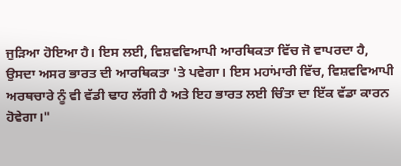ਜੁੜਿਆ ਹੋਇਆ ਹੈ। ਇਸ ਲਈ, ਵਿਸ਼ਵਵਿਆਪੀ ਆਰਥਿਕਤਾ ਵਿੱਚ ਜੋ ਵਾਪਰਦਾ ਹੈ, ਉਸਦਾ ਅਸਰ ਭਾਰਤ ਦੀ ਆਰਥਿਕਤਾ 'ਤੇ ਪਵੇਗਾ। ਇਸ ਮਹਾਂਮਾਰੀ ਵਿੱਚ, ਵਿਸ਼ਵਵਿਆਪੀ ਅਰਥਚਾਰੇ ਨੂੰ ਵੀ ਵੱਡੀ ਢਾਹ ਲੱਗੀ ਹੈ ਅਤੇ ਇਹ ਭਾਰਤ ਲਈ ਚਿੰਤਾ ਦਾ ਇੱਕ ਵੱਡਾ ਕਾਰਨ ਹੋਵੇਗਾ।"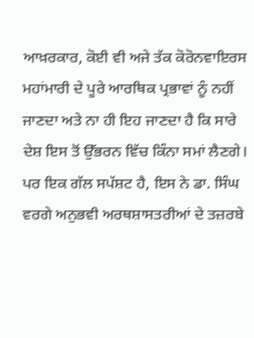ਆਖ਼ਰਕਾਰ, ਕੋਈ ਵੀ ਅਜੇ ਤੱਕ ਕੋਰੋਨਵਾਇਰਸ ਮਹਾਂਮਾਰੀ ਦੇ ਪੂਰੇ ਆਰਥਿਕ ਪ੍ਰਭਾਵਾਂ ਨੂੰ ਨਹੀਂ ਜਾਣਦਾ ਅਤੇ ਨਾ ਹੀ ਇਹ ਜਾਣਦਾ ਹੈ ਕਿ ਸਾਰੇ ਦੇਸ਼ ਇਸ ਤੋਂ ਉੱਭਰਨ ਵਿੱਚ ਕਿੰਨਾ ਸਮਾਂ ਲੈਣਗੇ। ਪਰ ਇਕ ਗੱਲ ਸਪੱਸ਼ਟ ਹੈ, ਇਸ ਨੇ ਡਾ. ਸਿੰਘ ਵਰਗੇ ਅਨੁਭਵੀ ਅਰਥਸ਼ਾਸਤਰੀਆਂ ਦੇ ਤਜ਼ਰਬੇ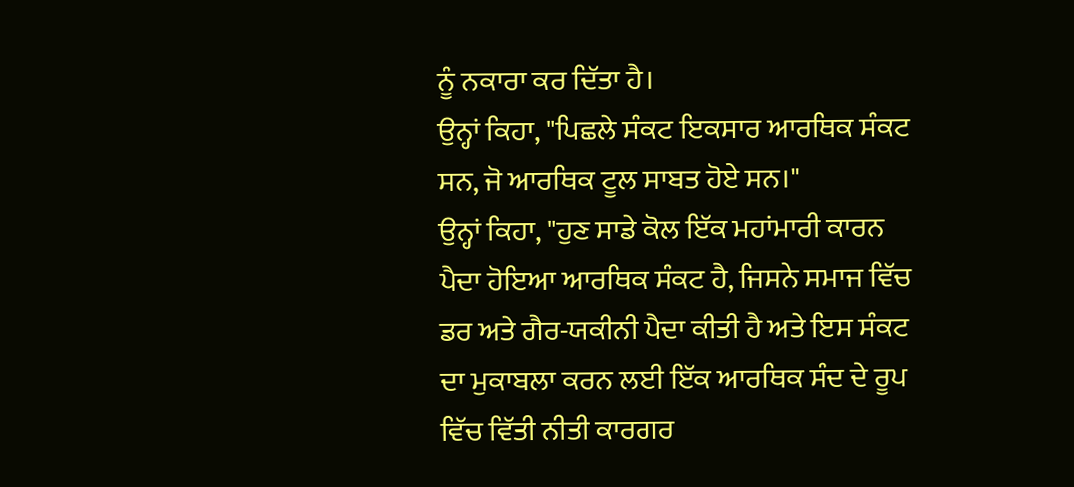ਨੂੰ ਨਕਾਰਾ ਕਰ ਦਿੱਤਾ ਹੈ।
ਉਨ੍ਹਾਂ ਕਿਹਾ, "ਪਿਛਲੇ ਸੰਕਟ ਇਕਸਾਰ ਆਰਥਿਕ ਸੰਕਟ ਸਨ, ਜੋ ਆਰਥਿਕ ਟੂਲ ਸਾਬਤ ਹੋਏ ਸਨ।"
ਉਨ੍ਹਾਂ ਕਿਹਾ, "ਹੁਣ ਸਾਡੇ ਕੋਲ ਇੱਕ ਮਹਾਂਮਾਰੀ ਕਾਰਨ ਪੈਦਾ ਹੋਇਆ ਆਰਥਿਕ ਸੰਕਟ ਹੈ, ਜਿਸਨੇ ਸਮਾਜ ਵਿੱਚ ਡਰ ਅਤੇ ਗੈਰ-ਯਕੀਨੀ ਪੈਦਾ ਕੀਤੀ ਹੈ ਅਤੇ ਇਸ ਸੰਕਟ ਦਾ ਮੁਕਾਬਲਾ ਕਰਨ ਲਈ ਇੱਕ ਆਰਥਿਕ ਸੰਦ ਦੇ ਰੂਪ ਵਿੱਚ ਵਿੱਤੀ ਨੀਤੀ ਕਾਰਗਰ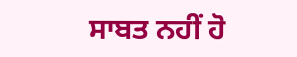ਸਾਬਤ ਨਹੀਂ ਹੋ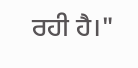ਰਹੀ ਹੈ।"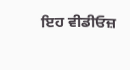ਇਹ ਵੀਡੀਓਜ਼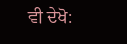ਵੀ ਦੇਖੋ: